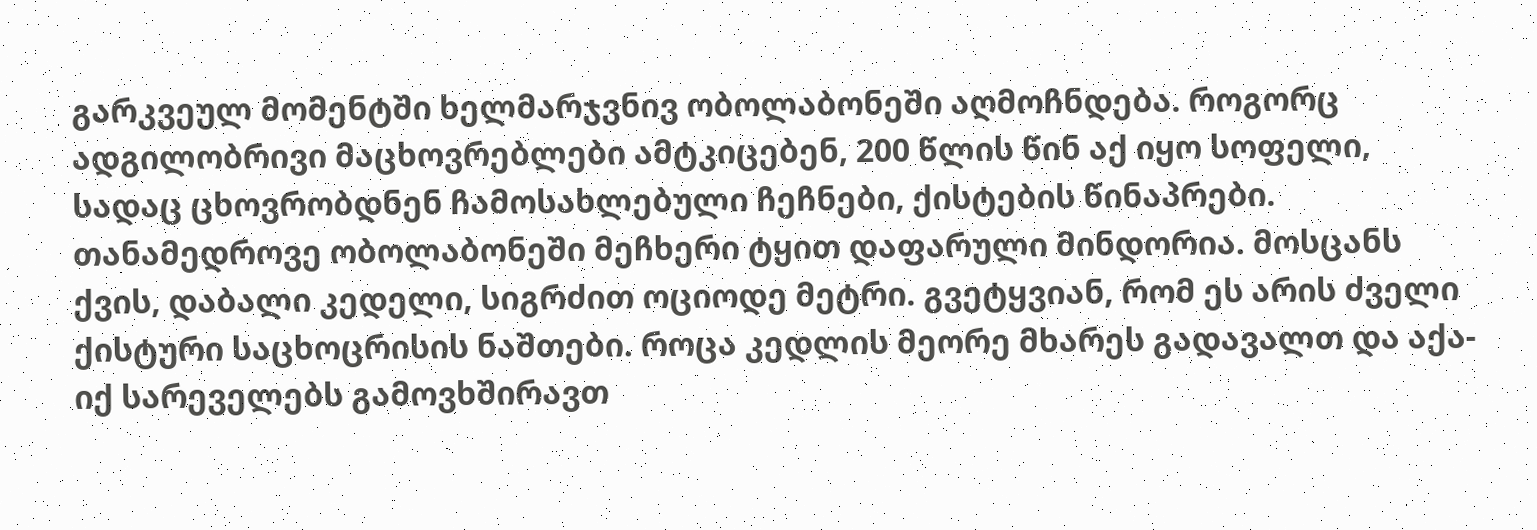გარკვეულ მომენტში ხელმარჯვნივ ობოლაბონეში აღმოჩნდება. როგორც ადგილობრივი მაცხოვრებლები ამტკიცებენ, 200 წლის წინ აქ იყო სოფელი, სადაც ცხოვრობდნენ ჩამოსახლებული ჩეჩნები, ქისტების წინაპრები. თანამედროვე ობოლაბონეში მეჩხერი ტყით დაფარული მინდორია. მოსცანს ქვის, დაბალი კედელი, სიგრძით ოციოდე მეტრი. გვეტყვიან, რომ ეს არის ძველი ქისტური საცხოცრისის ნაშთები. როცა კედლის მეორე მხარეს გადავალთ და აქა-იქ სარეველებს გამოვხშირავთ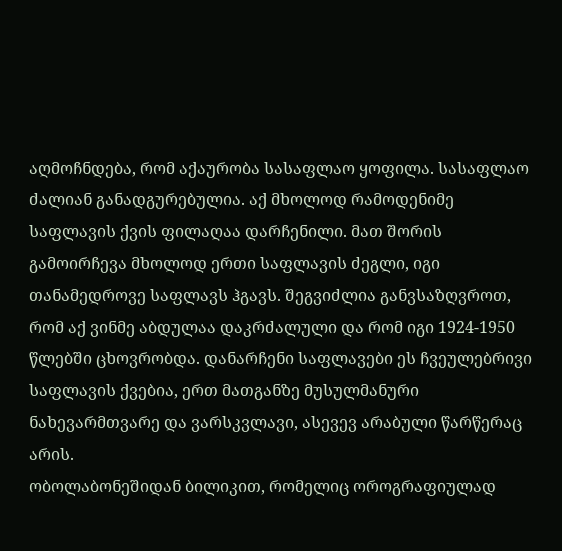აღმოჩნდება, რომ აქაურობა სასაფლაო ყოფილა. სასაფლაო ძალიან განადგურებულია. აქ მხოლოდ რამოდენიმე საფლავის ქვის ფილაღაა დარჩენილი. მათ შორის გამოირჩევა მხოლოდ ერთი საფლავის ძეგლი, იგი თანამედროვე საფლავს ჰგავს. შეგვიძლია განვსაზღვროთ, რომ აქ ვინმე აბდულაა დაკრძალული და რომ იგი 1924-1950 წლებში ცხოვრობდა. დანარჩენი საფლავები ეს ჩვეულებრივი საფლავის ქვებია, ერთ მათგანზე მუსულმანური ნახევარმთვარე და ვარსკვლავი, ასევევ არაბული წარწერაც არის.
ობოლაბონეშიდან ბილიკით, რომელიც ოროგრაფიულად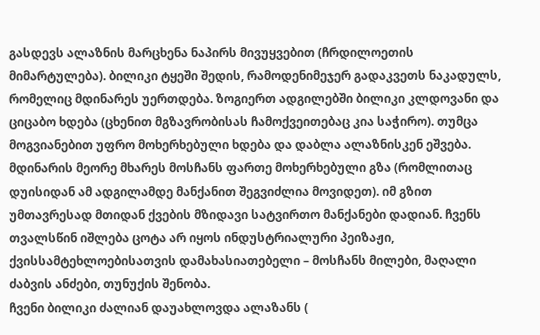გასდევს ალაზნის მარცხენა ნაპირს მივუყვებით (ჩრდილოეთის მიმარტულება). ბილიკი ტყეში შედის, რამოდენიმეჯერ გადაკვეთს ნაკადულს, რომელიც მდინარეს უერთდება. ზოგიერთ ადგილებში ბილიკი კლდოვანი და ციცაბო ხდება (ცხენით მგზავრობისას ჩამოქვეითებაც კია საჭირო). თუმცა მოგვიანებით უფრო მოხერხებული ხდება და დაბლა ალაზნისკენ ეშვება. მდინარის მეორე მხარეს მოსჩანს ფართე მოხერხებული გზა (რომლითაც დუისიდან ამ ადგილამდე მანქანით შეგვიძლია მოვიდეთ). იმ გზით უმთავრესად მთიდან ქვების მზიდავი სატვირთო მანქანები დადიან. ჩვენს თვალსწინ იშლება ცოტა არ იყოს ინდუსტრიალური პეიზაჟი, ქვისსამტეხლოებისათვის დამახასიათებელი – მოსჩანს მილები, მაღალი ძაბვის ანძები, თუნუქის შენობა.
ჩვენი ბილიკი ძალიან დაუახლოვდა ალაზანს (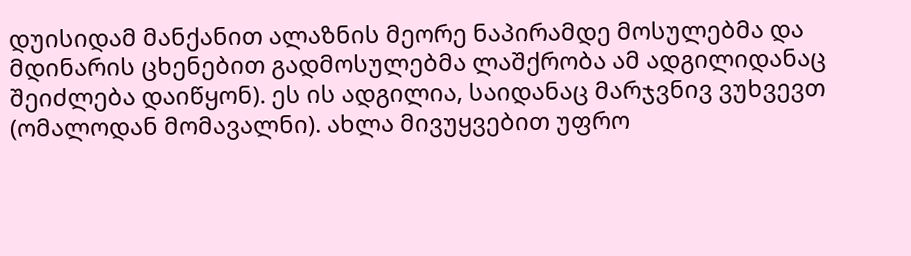დუისიდამ მანქანით ალაზნის მეორე ნაპირამდე მოსულებმა და მდინარის ცხენებით გადმოსულებმა ლაშქრობა ამ ადგილიდანაც შეიძლება დაიწყონ). ეს ის ადგილია, საიდანაც მარჯვნივ ვუხვევთ (ომალოდან მომავალნი). ახლა მივუყვებით უფრო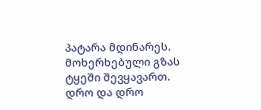პატარა მდინარეს. მოხერხებული გზას ტყეში შევყავართ. დრო და დრო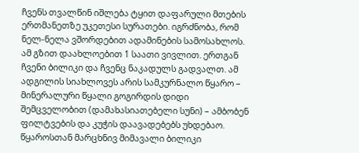ჩვენს თვალწინ იშლება ტყით დაფარული მთების ერთმანეთზე უკეთესი სურათები. იგრძნობა, რომ ნელ-ნელა ვშორდებით ადამინების სამოსახლოს. ამ გზით დაახლოებით 1 საათი ვივლით. ერთგან ჩვენი ბილიკი და ჩვენც ნაკადულს გადვალთ. ამ ადგილის სიახლოვეს არის სამკურნალო წყარო – მინერალური წყალი გოგირდის დიდი შემცველობით (დამახასიათებელი სუნი) – ამბობენ ფილტვების და კუჭის დაავადებებს უხდებაო. წყაროსთან მარცხნივ მიმავალი ბილიკი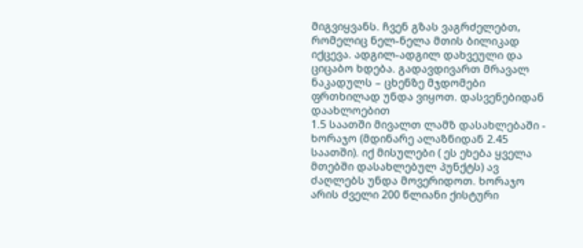მიგვიყვანს. ჩვენ გზას ვაგრძელებთ, რომელიც ნელ-ნელა მთის ბილიკად იქცევა. ადგილ-ადგილ დახვეული და ციცაბო ხდება. გადავდივართ მრავალ ნაკადულს – ცხენზე მჯდომები ფრთხილად უნდა ვიყოთ. დასვენებიდან დაახლოებით
1.5 საათში მივალთ ლამზ დასახლებაში - ხორაჯო (მდინარე ალაზნიდან 2.45 საათში). იქ მისულები ( ეს ეხება ყველა მთებში დასახლებულ პუნქტს) ავ ძაღლებს უნდა მოვერიდოთ. ხორაჯო არის ძველი 200 წლიანი ქისტური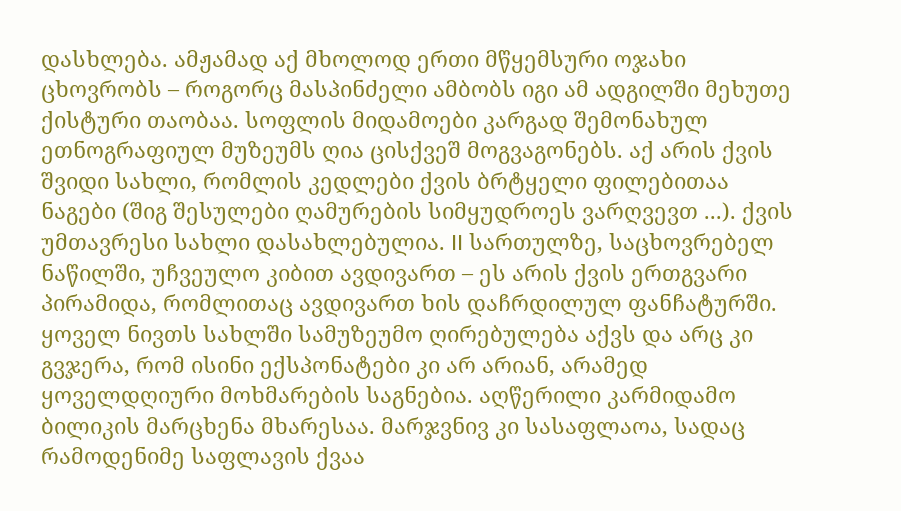დასხლება. ამჟამად აქ მხოლოდ ერთი მწყემსური ოჯახი ცხოვრობს – როგორც მასპინძელი ამბობს იგი ამ ადგილში მეხუთე ქისტური თაობაა. სოფლის მიდამოები კარგად შემონახულ ეთნოგრაფიულ მუზეუმს ღია ცისქვეშ მოგვაგონებს. აქ არის ქვის შვიდი სახლი, რომლის კედლები ქვის ბრტყელი ფილებითაა ნაგები (შიგ შესულები ღამურების სიმყუდროეს ვარღვევთ ...). ქვის უმთავრესი სახლი დასახლებულია. II სართულზე, საცხოვრებელ ნაწილში, უჩვეულო კიბით ავდივართ – ეს არის ქვის ერთგვარი პირამიდა, რომლითაც ავდივართ ხის დაჩრდილულ ფანჩატურში. ყოველ ნივთს სახლში სამუზეუმო ღირებულება აქვს და არც კი გვჯერა, რომ ისინი ექსპონატები კი არ არიან, არამედ ყოველდღიური მოხმარების საგნებია. აღწერილი კარმიდამო ბილიკის მარცხენა მხარესაა. მარჯვნივ კი სასაფლაოა, სადაც რამოდენიმე საფლავის ქვაა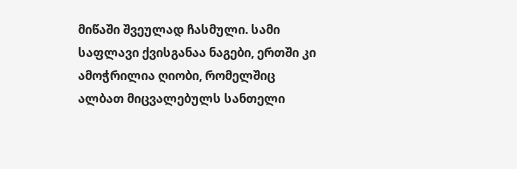მიწაში შვეულად ჩასმული. სამი საფლავი ქვისგანაა ნაგები, ერთში კი ამოჭრილია ღიობი, რომელშიც ალბათ მიცვალებულს სანთელი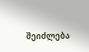შეიძლება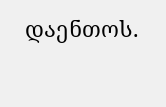დაენთოს.